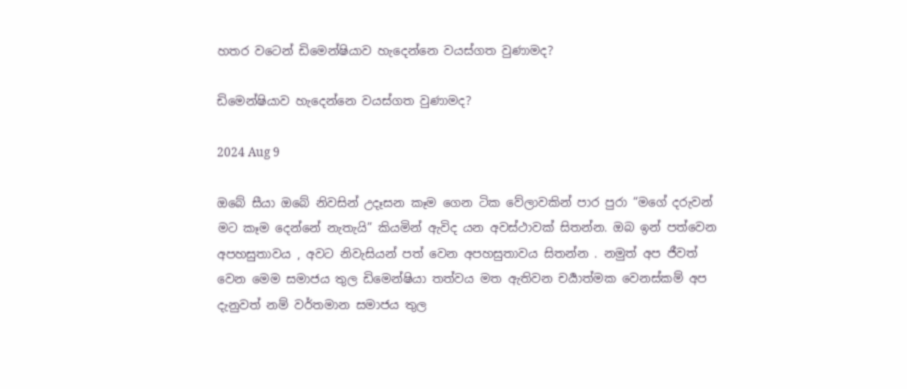හතර වටෙන් ඩිමෙන්ෂියාව හැදෙන්නෙ වයස්ගත වුණාමද?

ඩිමෙන්ෂියාව හැදෙන්නෙ වයස්ගත වුණාමද?

2024 Aug 9

ඔබේ සීයා ඔබේ නිවසින් උදෑසන කෑම ගෙන ටික වේලාවකින් පාර පුරා “මගේ දරුවන් මට කෑම දෙන්නේ නැතැයි” කියමින් ඇවිද යන අවස්ථාවක් සිතන්න. ඔබ ඉන් පත්වෙන අපහසුතාවය , අවට නිවැසියන් පත් වෙන අපහසුතාවය සිතන්න . නමුත් අප ජීවත් වෙන මෙම සමාජය තුල ඩිමෙන්ෂියා තත්වය මත ඇතිවන චර්‍යාත්මක වෙනස්කම් අප දැනුවත් නම් වර්තමාන සමාජය තුල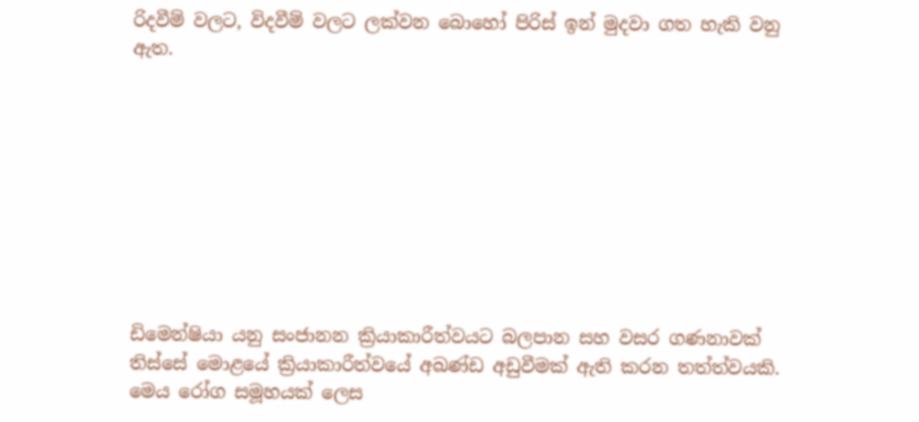රිදවීම් වලට, විදවීම් වලට ලක්වන බොහෝ පිරිස් ඉන් මුදවා ගත හැකි වනු ඇත.









ඩිමෙන්ෂියා යනු සංජානන ක්‍රියාකාරීත්වයට බලපාන සහ වසර ගණනාවක් තිස්සේ මොළයේ ක්‍රියාකාරීත්වයේ අඛණ්ඩ අඩුවීමක් ඇති කරන තත්ත්වයකි. මෙය රෝග සමූහයක් ලෙස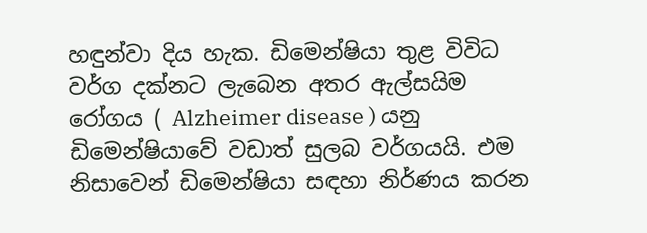හඳුන්වා දිය හැක. ඩිමෙන්ෂියා තුළ විවිධ වර්ග දක්නට ලැබෙන අතර ඇල්සයිම රෝගය ( Alzheimer disease ) යනු ඩිමෙන්ෂියාවේ වඩාත් සුලබ වර්ගයයි. එම නිසාවෙන් ඩිමෙන්ෂියා සඳහා නිර්ණය කරන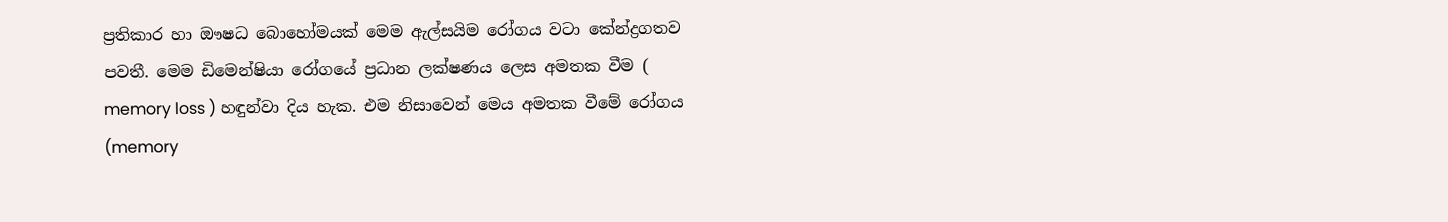ප්‍රතිකාර හා ඖෂධ බොහෝමයක් මෙම ඇල්සයිම රෝගය වටා කේන්ද්‍රගතව පවතී. මෙම ඩිමෙන්ෂියා රෝගයේ ප්‍රධාන ලක්ෂණය ලෙස අමතක වීම ( memory loss ) හඳුන්වා දිය හැක. එම නිසාවෙන් මෙය අමතක වීමේ රෝගය (memory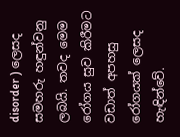disorder ) ලෙසද සමහරු හඳුන්වනු ලබයි. තවද මෙම රෝගය සුව කිරීමට වඩාත් අපහසු රෝගයක් ලෙසද හැඳින්වේ.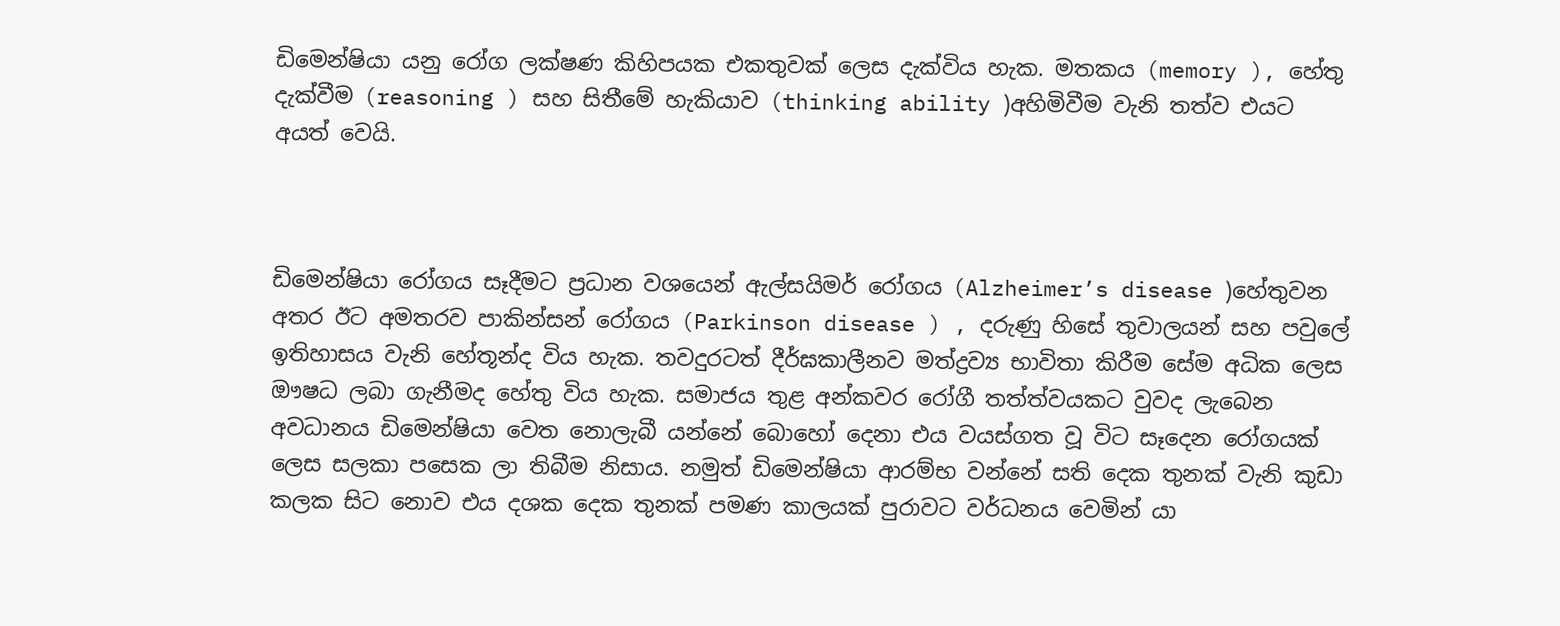ඩිමෙන්ෂියා යනු රෝග ලක්ෂණ කිහිපයක එකතුවක් ලෙස දැක්විය හැක. මතකය (memory ), හේතු දැක්වීම (reasoning ) සහ සිතීමේ හැකියාව (thinking ability )අහිමිවීම වැනි තත්ව එයට අයත් වෙයි.



ඩිමෙන්ෂියා රෝගය සෑදීමට ප්‍රධාන වශයෙන් ඇල්සයිමර් රෝගය (Alzheimer’s disease )හේතුවන අතර ඊට අමතරව පාකින්සන් රෝගය (Parkinson disease ) , දරුණු හිසේ තුවාලයන් සහ පවුලේ ඉතිහාසය වැනි හේතූන්ද විය හැක. තවදුරටත් දීර්ඝකාලීනව මත්ද්‍රව්‍ය භාවිතා කිරීම සේම අධික ලෙස ඖෂධ ලබා ගැනීමද හේතු විය හැක. සමාජය තුළ අන්කවර රෝගී තත්ත්වයකට වුවද ලැබෙන අවධානය ඩිමෙන්ෂියා වෙත නොලැබී යන්නේ බොහෝ දෙනා එය වයස්ගත වූ විට සෑදෙන රෝගයක් ලෙස සලකා පසෙක ලා තිබීම නිසාය. නමුත් ඩිමෙන්ෂියා ආරම්භ වන්නේ සති දෙක තුනක් වැනි කුඩා කලක සිට නොව එය දශක දෙක තුනක් පමණ කාලයක් පුරාවට වර්ධනය වෙමින් යා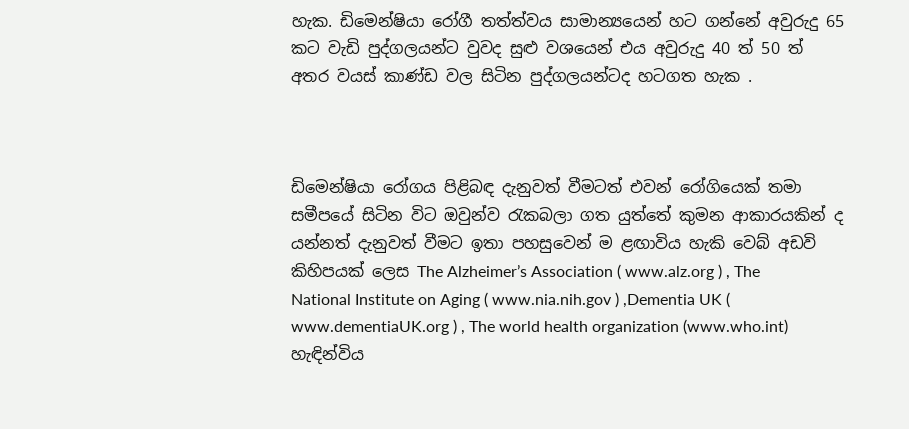හැක. ඩිමෙන්ෂියා රෝගී තත්ත්වය සාමාන්‍යයෙන් හට ගන්නේ අවුරුදු 65 කට වැඩි පුද්ගලයන්ට වුවද සුළු වශයෙන් එය අවුරුදු 40 ත් 50 ත් අතර වයස් කාණ්ඩ වල සිටින පුද්ගලයන්ටද හටගත හැක .



ඩිමෙන්ෂියා රෝගය පිළිබඳ දැනුවත් වීමටත් එවන් රෝගියෙක් තමා සමීපයේ සිටින විට ඔවුන්ව රැකබලා ගත යුත්තේ කුමන ආකාරයකින් ද යන්නත් දැනුවත් වීමට ඉතා පහසුවෙන් ම ළඟාවිය හැකි වෙබ් අඩවි කිහිපයක් ලෙස The Alzheimer’s Association ( www.alz.org ) , The National Institute on Aging ( www.nia.nih.gov ) ,Dementia UK ( www.dementiaUK.org ) , The world health organization (www.who.int) හැඳින්විය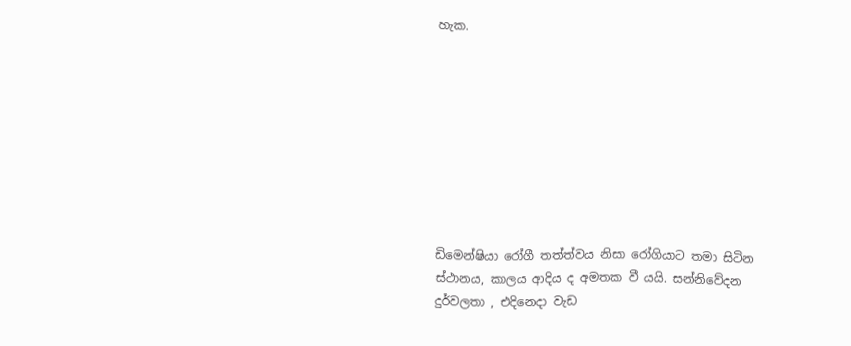හැක.









ඩිමෙන්ෂියා රෝගී තත්ත්වය නිසා රෝගියාට තමා සිටින ස්ථානය, කාලය ආදිය ද අමතක වී යයි. සන්නිවේදන දුර්වලතා , එදිනෙදා වැඩ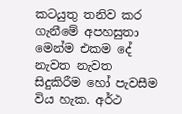කටයුතු තනිව කර ගැනීමේ අපහසුතා මෙන්ම එකම දේ නැවත නැවත සිදුකිරීම හෝ පැවසීම විය හැක. අර්ථ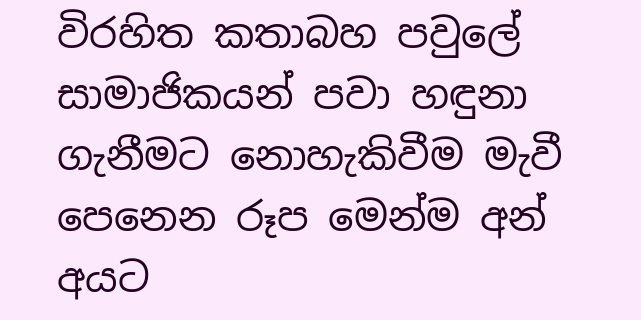විරහිත කතාබහ පවුලේ සාමාජිකයන් පවා හඳුනා ගැනීමට නොහැකිවීම මැවී පෙනෙන රූප මෙන්ම අන් අයට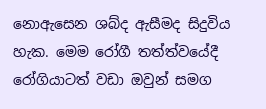නොඇසෙන ශබ්ද ඇසීමද සිදුවිය හැක. මෙම රෝගී තත්ත්වයේදී රෝගියාටත් වඩා ඔවුන් සමග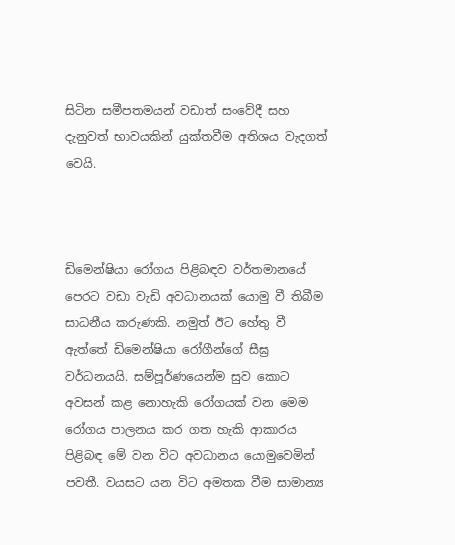සිටින සමීපතමයන් වඩාත් සංවේදී සහ දැනුවත් භාවයකින් යුක්තවීම අතිශය වැදගත් වෙයි.



ඩිමෙන්ෂියා රෝගය පිළිබඳව වර්තමානයේ පෙරට වඩා වැඩි අවධානයක් යොමු වී තිබීම සාධනීය කරුණකි. නමුත් ඊට හේතු වී ඇත්තේ ඩිමෙන්ෂියා රෝගීන්ගේ සීඝ්‍ර වර්ධනයයි. සම්පූර්ණයෙන්ම සුව කොට අවසන් කළ නොහැකි රෝගයක් වන මෙම රෝගය පාලනය කර ගත හැකි ආකාරය පිළිබඳ මේ වන විට අවධානය යොමුවෙමින් පවතී. වයසට යන විට අමතක වීම සාමාන්‍ය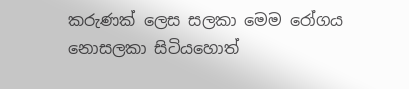කරුණක් ලෙස සලකා මෙම රෝගය නොසලකා සිටියහොත්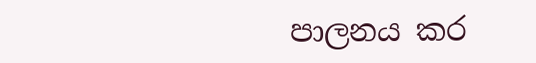පාලනය කර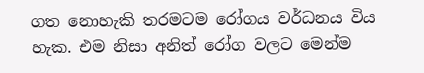ගත නොහැකි තරමටම රෝගය වර්ධනය විය හැක. එම නිසා අනිත් රෝග වලට මෙන්ම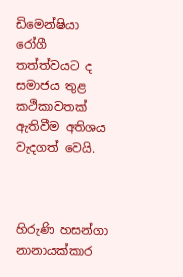ඩිමෙන්ෂියා රෝගී තත්ත්වයට ද සමාජය තුළ කථිකාවතක් ඇතිවීම අතිශය වැදගත් වෙයි.



හිරුණි හසන්ගා නානායක්කාර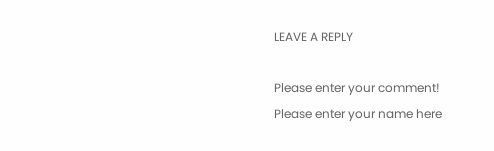LEAVE A REPLY

Please enter your comment!
Please enter your name here